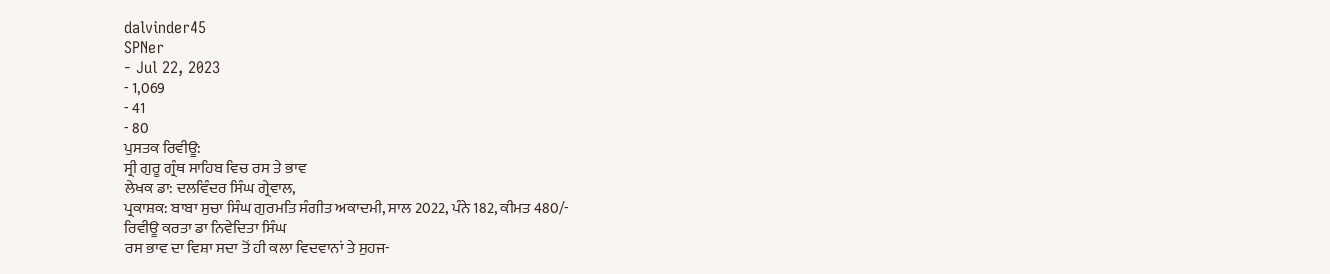dalvinder45
SPNer
- Jul 22, 2023
- 1,069
- 41
- 80
ਪੁਸਤਕ ਰਿਵੀਊ:
ਸ੍ਰੀ ਗੁਰੂ ਗ੍ਰੰਥ ਸਾਹਿਬ ਵਿਚ ਰਸ ਤੇ ਭਾਵ
ਲੇਖਕ ਡਾ: ਦਲਵਿੰਦਰ ਸਿੰਘ ਗ੍ਰੇਵਾਲ,
ਪ੍ਰਕਾਸ਼ਕ: ਬਾਬਾ ਸੁਚਾ ਸਿੰਘ ਗੁਰਮਤਿ ਸੰਗੀਤ ਅਕਾਦਮੀ, ਸਾਲ 2022, ਪੰਨੇ 182, ਕੀਮਤ 480/-
ਰਿਵੀਊ ਕਰਤਾ ਡਾ ਨਿਵੇਦਿਤਾ ਸਿੰਘ
ਰਸ ਭਾਵ ਦਾ ਵਿਸ਼ਾ ਸਦਾ ਤੋਂ ਹੀ ਕਲਾ ਵਿਦਵਾਨਾਂ ਤੇ ਸੁਹਜ-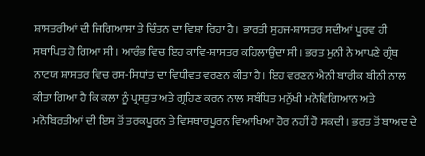ਸ਼ਾਸਤਰੀਆਂ ਦੀ ਜਿਗਿਆਸਾ ਤੇ ਚਿੰਤਨ ਦਾ ਵਿਸ਼ਾ ਰਿਹਾ ਹੈ। ਭਾਰਤੀ ਸੁਹਜ-ਸ਼ਾਸਤਰ ਸਦੀਆਂ ਪੂਰਵ ਹੀ ਸਥਾਪਿਤ ਹੋ ਗਿਆ ਸੀ। ਆਰੰਭ ਵਿਚ ਇਹ ਕਾਵਿ-ਸ਼ਾਸਤਰ ਕਹਿਲਾਉਂਦਾ ਸੀ। ਭਰਤ ਮੁਨੀ ਨੇ ਆਪਣੇ ਗ੍ਰੰਥ ਨਾਟਯ ਸ਼ਾਸਤਰ ਵਿਚ ਰਸ-ਸਿਧਾਂਤ ਦਾ ਵਿਧੀਵਤ ਵਰਣਨ ਕੀਤਾ ਹੈ। ਇਹ ਵਰਣਨ ਐਨੀ ਬਾਰੀਕ ਬੀਨੀ ਨਾਲ ਕੀਤਾ ਗਿਆ ਹੈ ਕਿ ਕਲਾ ਨੂੰ ਪ੍ਰਸਤੁਤ ਅਤੇ ਗ੍ਰਹਿਣ ਕਰਨ ਨਾਲ ਸਬੰਧਿਤ ਮਨੁੱਖੀ ਮਨੋਵਿਗਿਆਨ ਅਤੇ ਮਨੋਬਿਰਤੀਆਂ ਦੀ ਇਸ ਤੋਂ ਤਰਕਪੂਰਨ ਤੇ ਵਿਸਥਾਰਪੂਰਨ ਵਿਆਖਿਆ ਹੋਰ ਨਹੀਂ ਹੋ ਸਕਦੀ। ਭਰਤ ਤੋਂ ਬਾਅਦ ਦੇ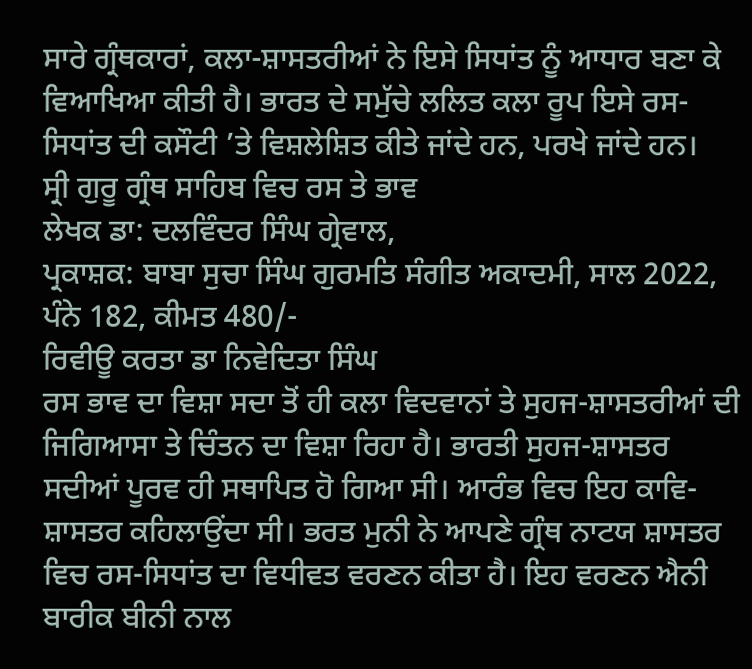ਸਾਰੇ ਗ੍ਰੰਥਕਾਰਾਂ, ਕਲਾ-ਸ਼ਾਸਤਰੀਆਂ ਨੇ ਇਸੇ ਸਿਧਾਂਤ ਨੂੰ ਆਧਾਰ ਬਣਾ ਕੇ ਵਿਆਖਿਆ ਕੀਤੀ ਹੈ। ਭਾਰਤ ਦੇ ਸਮੁੱਚੇ ਲਲਿਤ ਕਲਾ ਰੂਪ ਇਸੇ ਰਸ-ਸਿਧਾਂਤ ਦੀ ਕਸੌਟੀ ’ਤੇ ਵਿਸ਼ਲੇਸ਼ਿਤ ਕੀਤੇ ਜਾਂਦੇ ਹਨ, ਪਰਖੇ ਜਾਂਦੇ ਹਨ।
ਸ੍ਰੀ ਗੁਰੂ ਗ੍ਰੰਥ ਸਾਹਿਬ ਵਿਚ ਰਸ ਤੇ ਭਾਵ
ਲੇਖਕ ਡਾ: ਦਲਵਿੰਦਰ ਸਿੰਘ ਗ੍ਰੇਵਾਲ,
ਪ੍ਰਕਾਸ਼ਕ: ਬਾਬਾ ਸੁਚਾ ਸਿੰਘ ਗੁਰਮਤਿ ਸੰਗੀਤ ਅਕਾਦਮੀ, ਸਾਲ 2022, ਪੰਨੇ 182, ਕੀਮਤ 480/-
ਰਿਵੀਊ ਕਰਤਾ ਡਾ ਨਿਵੇਦਿਤਾ ਸਿੰਘ
ਰਸ ਭਾਵ ਦਾ ਵਿਸ਼ਾ ਸਦਾ ਤੋਂ ਹੀ ਕਲਾ ਵਿਦਵਾਨਾਂ ਤੇ ਸੁਹਜ-ਸ਼ਾਸਤਰੀਆਂ ਦੀ ਜਿਗਿਆਸਾ ਤੇ ਚਿੰਤਨ ਦਾ ਵਿਸ਼ਾ ਰਿਹਾ ਹੈ। ਭਾਰਤੀ ਸੁਹਜ-ਸ਼ਾਸਤਰ ਸਦੀਆਂ ਪੂਰਵ ਹੀ ਸਥਾਪਿਤ ਹੋ ਗਿਆ ਸੀ। ਆਰੰਭ ਵਿਚ ਇਹ ਕਾਵਿ-ਸ਼ਾਸਤਰ ਕਹਿਲਾਉਂਦਾ ਸੀ। ਭਰਤ ਮੁਨੀ ਨੇ ਆਪਣੇ ਗ੍ਰੰਥ ਨਾਟਯ ਸ਼ਾਸਤਰ ਵਿਚ ਰਸ-ਸਿਧਾਂਤ ਦਾ ਵਿਧੀਵਤ ਵਰਣਨ ਕੀਤਾ ਹੈ। ਇਹ ਵਰਣਨ ਐਨੀ ਬਾਰੀਕ ਬੀਨੀ ਨਾਲ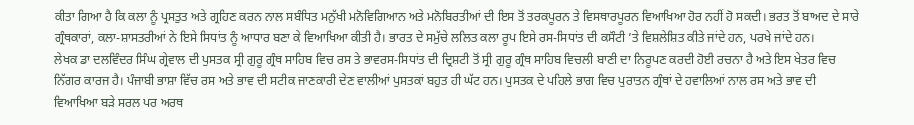ਕੀਤਾ ਗਿਆ ਹੈ ਕਿ ਕਲਾ ਨੂੰ ਪ੍ਰਸਤੁਤ ਅਤੇ ਗ੍ਰਹਿਣ ਕਰਨ ਨਾਲ ਸਬੰਧਿਤ ਮਨੁੱਖੀ ਮਨੋਵਿਗਿਆਨ ਅਤੇ ਮਨੋਬਿਰਤੀਆਂ ਦੀ ਇਸ ਤੋਂ ਤਰਕਪੂਰਨ ਤੇ ਵਿਸਥਾਰਪੂਰਨ ਵਿਆਖਿਆ ਹੋਰ ਨਹੀਂ ਹੋ ਸਕਦੀ। ਭਰਤ ਤੋਂ ਬਾਅਦ ਦੇ ਸਾਰੇ ਗ੍ਰੰਥਕਾਰਾਂ, ਕਲਾ-ਸ਼ਾਸਤਰੀਆਂ ਨੇ ਇਸੇ ਸਿਧਾਂਤ ਨੂੰ ਆਧਾਰ ਬਣਾ ਕੇ ਵਿਆਖਿਆ ਕੀਤੀ ਹੈ। ਭਾਰਤ ਦੇ ਸਮੁੱਚੇ ਲਲਿਤ ਕਲਾ ਰੂਪ ਇਸੇ ਰਸ-ਸਿਧਾਂਤ ਦੀ ਕਸੌਟੀ ’ਤੇ ਵਿਸ਼ਲੇਸ਼ਿਤ ਕੀਤੇ ਜਾਂਦੇ ਹਨ, ਪਰਖੇ ਜਾਂਦੇ ਹਨ।
ਲੇਖਕ ਡਾ ਦਲਵਿੰਦਰ ਸਿੰਘ ਗ੍ਰੇਵਾਲ ਦੀ ਪੁਸਤਕ ਸ੍ਰੀ ਗੁਰੂ ਗ੍ਰੰਥ ਸਾਹਿਬ ਵਿਚ ਰਸ ਤੇ ਭਾਵਰਸ-ਸਿਧਾਂਤ ਦੀ ਦ੍ਰਿਸ਼ਟੀ ਤੋਂ ਸ੍ਰੀ ਗੁਰੂ ਗ੍ਰੰਥ ਸਾਹਿਬ ਵਿਚਲੀ ਬਾਣੀ ਦਾ ਨਿਰੂਪਣ ਕਰਦੀ ਹੋਈ ਰਚਨਾ ਹੈ ਅਤੇ ਇਸ ਖੇਤਰ ਵਿਚ ਨਿੱਗਰ ਕਾਰਜ ਹੈ। ਪੰਜਾਬੀ ਭਾਸ਼ਾ ਵਿੱਚ ਰਸ ਅਤੇ ਭਾਵ ਦੀ ਸਟੀਕ ਜਾਣਕਾਰੀ ਦੇਣ ਵਾਲੀਆਂ ਪੁਸਤਕਾਂ ਬਹੁਤ ਹੀ ਘੱਟ ਹਨ। ਪੁਸਤਕ ਦੇ ਪਹਿਲੇ ਭਾਗ ਵਿਚ ਪੁਰਾਤਨ ਗ੍ਰੰਥਾਂ ਦੇ ਹਵਾਲਿਆਂ ਨਾਲ ਰਸ ਅਤੇ ਭਾਵ ਦੀ ਵਿਆਖਿਆ ਬੜੇ ਸਰਲ ਪਰ ਅਰਥ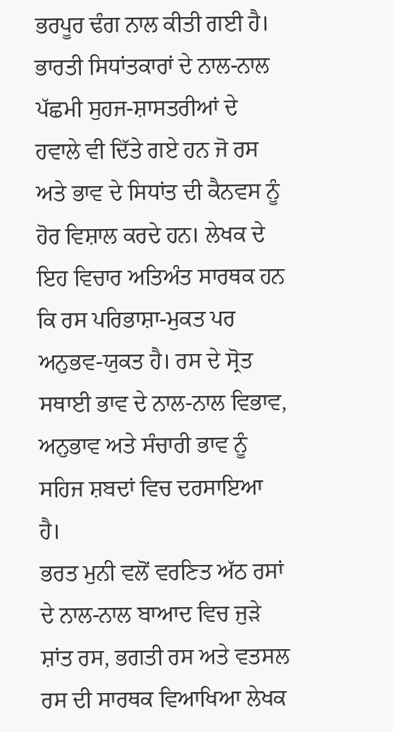ਭਰਪੂਰ ਢੰਗ ਨਾਲ ਕੀਤੀ ਗਈ ਹੈ। ਭਾਰਤੀ ਸਿਧਾਂਤਕਾਰਾਂ ਦੇ ਨਾਲ-ਨਾਲ ਪੱਛਮੀ ਸੁਹਜ-ਸ਼ਾਸਤਰੀਆਂ ਦੇ ਹਵਾਲੇ ਵੀ ਦਿੱਤੇ ਗਏ ਹਨ ਜੋ ਰਸ ਅਤੇ ਭਾਵ ਦੇ ਸਿਧਾਂਤ ਦੀ ਕੈਨਵਸ ਨੂੰ ਹੋਰ ਵਿਸ਼ਾਲ ਕਰਦੇ ਹਨ। ਲੇਖਕ ਦੇ ਇਹ ਵਿਚਾਰ ਅਤਿਅੰਤ ਸਾਰਥਕ ਹਨ ਕਿ ਰਸ ਪਰਿਭਾਸ਼ਾ-ਮੁਕਤ ਪਰ ਅਨੁਭਵ-ਯੁਕਤ ਹੈ। ਰਸ ਦੇ ਸ੍ਰੋਤ ਸਥਾਈ ਭਾਵ ਦੇ ਨਾਲ-ਨਾਲ ਵਿਭਾਵ, ਅਨੁਭਾਵ ਅਤੇ ਸੰਚਾਰੀ ਭਾਵ ਨੂੰ ਸਹਿਜ ਸ਼ਬਦਾਂ ਵਿਚ ਦਰਸਾਇਆ ਹੈ।
ਭਰਤ ਮੁਨੀ ਵਲੋਂ ਵਰਣਿਤ ਅੱਠ ਰਸਾਂ ਦੇ ਨਾਲ-ਨਾਲ ਬਾਆਦ ਵਿਚ ਜੁੜੇ ਸ਼ਾਂਤ ਰਸ, ਭਗਤੀ ਰਸ ਅਤੇ ਵਤਸਲ ਰਸ ਦੀ ਸਾਰਥਕ ਵਿਆਖਿਆ ਲੇਖਕ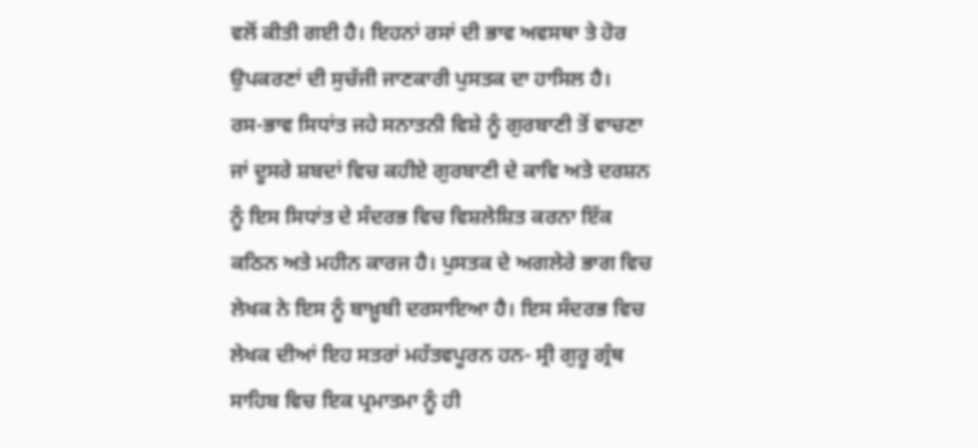ਵਲੋਂ ਕੀਤੀ ਗਈ ਹੈ। ਇਹਨਾਂ ਰਸਾਂ ਦੀ ਭਾਵ ਅਵਸਥਾ ਤੇ ਹੋਰ ਉਪਕਰਣਾਂ ਦੀ ਸੁਚੱਜੀ ਜਾਣਕਾਰੀ ਪੁਸਤਕ ਦਾ ਹਾਸਿਲ ਹੈ।
ਰਸ-ਭਾਵ ਸਿਧਾਂਤ ਜਹੇ ਸਨਾਤਨੀ ਵਿਸ਼ੇ ਨੂੰ ਗੁਰਬਾਣੀ ਤੋਂ ਵਾਚਣਾ ਜਾਂ ਦੂਸਰੇ ਸ਼ਬਦਾਂ ਵਿਚ ਕਹੀਏ ਗੁਰਬਾਣੀ ਦੇ ਕਾਵਿ ਅਤੇ ਦਰਸ਼ਨ ਨੂੰ ਇਸ ਸਿਧਾਂਤ ਦੇ ਸੰਦਰਭ ਵਿਚ ਵਿਸ਼ਲੇਸ਼ਿਤ ਕਰਨਾ ਇੱਕ ਕਠਿਨ ਅਤੇ ਮਹੀਨ ਕਾਰਜ ਹੈ। ਪੁਸਤਕ ਦੇ ਅਗਲੇਰੇ ਭਾਗ ਵਿਚ ਲੇਖਕ ਨੇ ਇਸ ਨੂੰ ਬਾਖ਼ੂਬੀ ਦਰਸਾਇਆ ਹੈ। ਇਸ ਸੰਦਰਭ ਵਿਚ ਲੇਖਕ ਦੀਆਂ ਇਹ ਸਤਰਾਂ ਮਹੱਤਵਪੂਰਨ ਹਨ- ਸ੍ਰੀ ਗੁਰੂ ਗ੍ਰੰਥ ਸਾਹਿਬ ਵਿਚ ਇਕ ਪ੍ਰਮਾਤਮਾ ਨੂੰ ਹੀ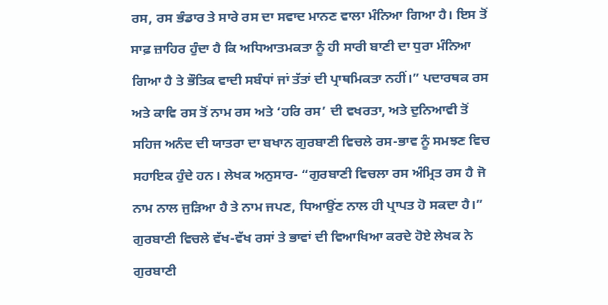ਰਸ, ਰਸ ਭੰਡਾਰ ਤੇ ਸਾਰੇ ਰਸ ਦਾ ਸਵਾਦ ਮਾਨਣ ਵਾਲਾ ਮੰਨਿਆ ਗਿਆ ਹੈ। ਇਸ ਤੋਂ ਸਾਫ਼ ਜ਼ਾਹਿਰ ਹੁੰਦਾ ਹੈ ਕਿ ਅਧਿਆਤਮਕਤਾ ਨੂੰ ਹੀ ਸਾਰੀ ਬਾਣੀ ਦਾ ਧੁਰਾ ਮੰਨਿਆ ਗਿਆ ਹੈ ਤੇ ਭੌਤਿਕ ਵਾਦੀ ਸਬੰਧਾਂ ਜਾਂ ਤੱਤਾਂ ਦੀ ਪ੍ਰਾਥਮਿਕਤਾ ਨਹੀਂ।” ਪਦਾਰਥਕ ਰਸ ਅਤੇ ਕਾਵਿ ਰਸ ਤੋਂ ਨਾਮ ਰਸ ਅਤੇ ‘ਹਰਿ ਰਸ’ ਦੀ ਵਖਰਤਾ, ਅਤੇ ਦੁਨਿਆਵੀ ਤੋਂ ਸਹਿਜ ਅਨੰਦ ਦੀ ਯਾਤਰਾ ਦਾ ਬਖਾਨ ਗੁਰਬਾਣੀ ਵਿਚਲੇ ਰਸ-ਭਾਵ ਨੂੰ ਸਮਝਣ ਵਿਚ ਸਹਾਇਕ ਹੁੰਦੇ ਹਨ। ਲੇਖਕ ਅਨੁਸਾਰ- “ਗੁਰਬਾਣੀ ਵਿਚਲਾ ਰਸ ਅੰਮ੍ਰਿਤ ਰਸ ਹੈ ਜੋ ਨਾਮ ਨਾਲ ਜੁੜਿਆ ਹੈ ਤੇ ਨਾਮ ਜਪਣ, ਧਿਆਉਂਣ ਨਾਲ ਹੀ ਪ੍ਰਾਪਤ ਹੋ ਸਕਦਾ ਹੈ।”
ਗੁਰਬਾਣੀ ਵਿਚਲੇ ਵੱਖ-ਵੱਖ ਰਸਾਂ ਤੇ ਭਾਵਾਂ ਦੀ ਵਿਆਖਿਆ ਕਰਦੇ ਹੋਏ ਲੇਖਕ ਨੇ ਗੁਰਬਾਣੀ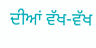ਦੀਆਂ ਵੱਖ-ਵੱਖ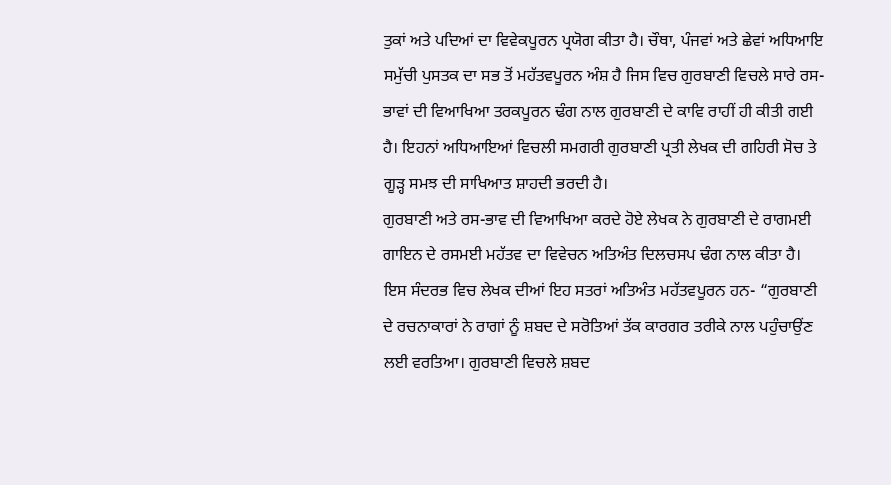ਤੁਕਾਂ ਅਤੇ ਪਦਿਆਂ ਦਾ ਵਿਵੇਕਪੂਰਨ ਪ੍ਰਯੋਗ ਕੀਤਾ ਹੈ। ਚੌਥਾ, ਪੰਜਵਾਂ ਅਤੇ ਛੇਵਾਂ ਅਧਿਆਇ ਸਮੁੱਚੀ ਪੁਸਤਕ ਦਾ ਸਭ ਤੋਂ ਮਹੱਤਵਪੂਰਨ ਅੰਸ਼ ਹੈ ਜਿਸ ਵਿਚ ਗੁਰਬਾਣੀ ਵਿਚਲੇ ਸਾਰੇ ਰਸ-ਭਾਵਾਂ ਦੀ ਵਿਆਖਿਆ ਤਰਕਪੂਰਨ ਢੰਗ ਨਾਲ ਗੁਰਬਾਣੀ ਦੇ ਕਾਵਿ ਰਾਹੀਂ ਹੀ ਕੀਤੀ ਗਈ ਹੈ। ਇਹਨਾਂ ਅਧਿਆਇਆਂ ਵਿਚਲੀ ਸਮਗਰੀ ਗੁਰਬਾਣੀ ਪ੍ਰਤੀ ਲੇਖਕ ਦੀ ਗਹਿਰੀ ਸੋਚ ਤੇ ਗੂੜ੍ਹ ਸਮਝ ਦੀ ਸਾਖਿਆਤ ਸ਼ਾਹਦੀ ਭਰਦੀ ਹੈ।
ਗੁਰਬਾਣੀ ਅਤੇ ਰਸ-ਭਾਵ ਦੀ ਵਿਆਖਿਆ ਕਰਦੇ ਹੋਏ ਲੇਖਕ ਨੇ ਗੁਰਬਾਣੀ ਦੇ ਰਾਗਮਈ ਗਾਇਨ ਦੇ ਰਸਮਈ ਮਹੱਤਵ ਦਾ ਵਿਵੇਚਨ ਅਤਿਅੰਤ ਦਿਲਚਸਪ ਢੰਗ ਨਾਲ ਕੀਤਾ ਹੈ। ਇਸ ਸੰਦਰਭ ਵਿਚ ਲੇਖਕ ਦੀਆਂ ਇਹ ਸਤਰਾਂ ਅਤਿਅੰਤ ਮਹੱਤਵਪੂਰਨ ਹਨ- “ਗੁਰਬਾਣੀ ਦੇ ਰਚਨਾਕਾਰਾਂ ਨੇ ਰਾਗਾਂ ਨੂੰ ਸ਼ਬਦ ਦੇ ਸਰੋਤਿਆਂ ਤੱਕ ਕਾਰਗਰ ਤਰੀਕੇ ਨਾਲ ਪਹੁੰਚਾਉਂਣ ਲਈ ਵਰਤਿਆ। ਗੁਰਬਾਣੀ ਵਿਚਲੇ ਸ਼ਬਦ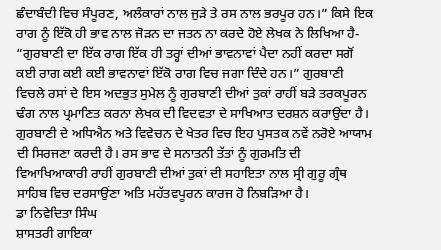ਛੰਦਾਬੰਦੀ ਵਿਚ ਸੰਪੂਰਣ, ਅਲੰਕਾਰਾਂ ਨਾਲ ਜੁੜੇ ਤੇ ਰਸ ਨਾਲ ਭਰਪੂਰ ਹਨ।” ਕਿਸੇ ਇਕ ਰਾਗ ਨੂੰ ਇੱਕੋ ਹੀ ਭਾਵ ਨਾਲ ਜੋੜਨ ਦਾ ਜਤਨ ਨਾ ਕਰਦੇ ਹੋਏ ਲੇਖਕ ਨੇ ਲਿਖਿਆ ਹੈ- “ਗੁਰਬਾਣੀ ਦਾ ਇੱਕ ਰਾਗ ਇੱਕ ਹੀ ਤਰ੍ਹਾਂ ਦੀਆਂ ਭਾਵਨਾਵਾਂ ਪੈਦਾ ਨਹੀਂ ਕਰਦਾ ਸਗੋਂ ਕਈ ਰਾਗ ਕਈ ਕਈ ਭਾਵਨਾਵਾਂ ਇੱਕੋ ਰਾਗ ਵਿਚ ਜਗਾ ਦਿੰਦੇ ਹਨ।” ਗੁਰਬਾਣੀ ਵਿਚਲੇ ਰਸਾਂ ਦੇ ਇਸ ਅਦਭੁਤ ਸੁਮੇਲ ਨੂੰ ਗੁਰਬਾਣੀ ਦੀਆਂ ਤੁਕਾਂ ਰਾਹੀਂ ਬੜੇ ਤਰਕਪੂਰਨ ਢੰਗ ਨਾਲ ਪ੍ਰਮਾਣਿਤ ਕਰਨਾ ਲੇਖਕ ਦੀ ਵਿਦਵਤਾ ਦੇ ਸਾਖਿਆਤ ਦਰਸ਼ਨ ਕਰਾਉਂਦਾ ਹੈ।
ਗੁਰਬਾਣੀ ਦੇ ਅਧਿਐਨ ਅਤੇ ਵਿਵੇਚਨ ਦੇ ਖੇਤਰ ਵਿਚ ਇਹ ਪੁਸਤਕ ਨਵੇਂ ਨਰੋਏ ਆਯਾਮ ਦੀ ਸਿਰਜਣਾ ਕਰਦੀ ਹੈ। ਰਸ ਭਾਵ ਦੇ ਸਨਾਤਨੀ ਤੱਤਾਂ ਨੂੰ ਗੁਰਮਤਿ ਦੀ ਵਿਆਖਿਆਕਾਰੀ ਰਾਹੀਂ ਗੁਰਬਾਣੀ ਦੀਆਂ ਤੁਕਾਂ ਦੀ ਸਹਾਇਤਾ ਨਾਲ ਸ੍ਰੀ ਗੁਰੂ ਗ੍ਰੰਥ ਸਾਹਿਬ ਵਿਚ ਦਰਸਾਉਂਣਾ ਅਤਿ ਮਹੱਤਵਪੂਰਨ ਕਾਰਜ ਹੋ ਨਿਬੜਿਆ ਹੈ।
ਡਾ ਨਿਵੇਦਿਤਾ ਸਿੰਘ
ਸ਼ਾਸਤਰੀ ਗਾਇਕਾ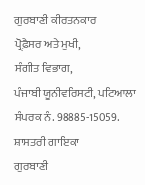ਗੁਰਬਾਣੀ ਕੀਰਤਨਕਾਰ
ਪ੍ਰੋਫ਼ੈਸਰ ਅਤੇ ਮੁਖੀ,
ਸੰਗੀਤ ਵਿਭਾਗ,
ਪੰਜਾਬੀ ਯੂਨੀਵਰਿਸਟੀ, ਪਟਿਆਲਾ
ਸੰਪਰਕ ਨੰ. 98885-15059.
ਸ਼ਾਸਤਰੀ ਗਾਇਕਾ
ਗੁਰਬਾਣੀ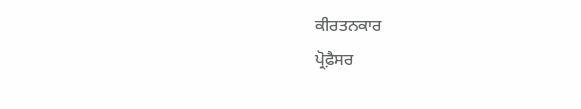ਕੀਰਤਨਕਾਰ
ਪ੍ਰੋਫ਼ੈਸਰ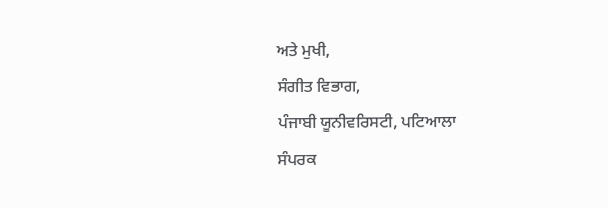ਅਤੇ ਮੁਖੀ,
ਸੰਗੀਤ ਵਿਭਾਗ,
ਪੰਜਾਬੀ ਯੂਨੀਵਰਿਸਟੀ, ਪਟਿਆਲਾ
ਸੰਪਰਕ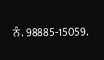ਨੰ. 98885-15059.